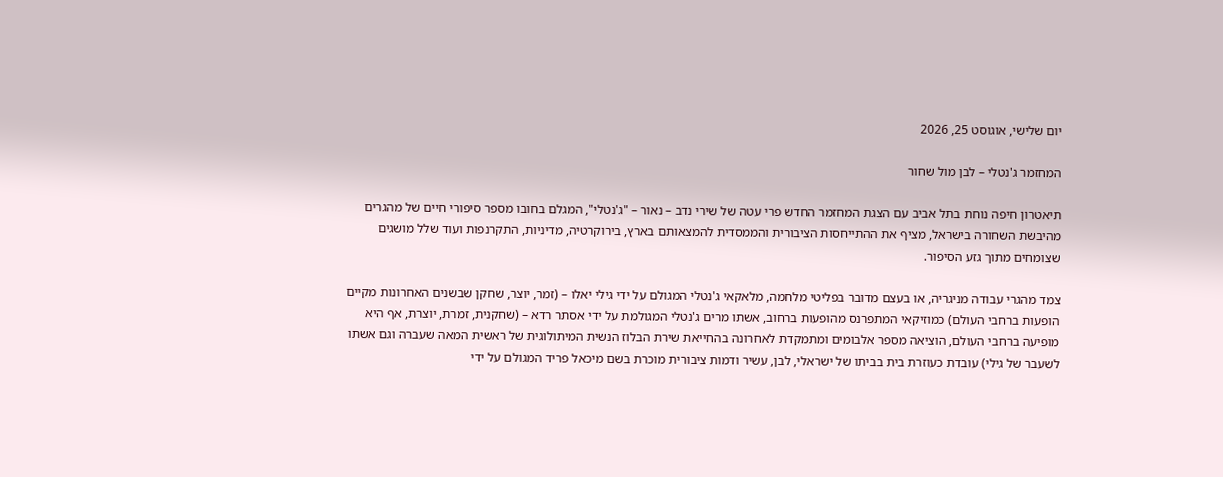יום שלישי, אוגוסט 25, 2026

המחזמר ג'נטלי – לבן מול שחור

תיאטרון חיפה נוחת בתל אביב עם הצגת המחזמר החדש פרי עטה של שירי נדב – נאור – "ג'נטלי", המגלם בחובו מספר סיפורי חיים של מהגרים מהיבשת השחורה בישראל, מציף את ההתייחסות הציבורית והממסדית להמצאותם בארץ, בירוקרטיה, מדיניות, התקרנפות ועוד שלל מושגים שצומחים מתוך גזע הסיפור.

צמד מהגרי עבודה מניגריה, או בעצם מדובר בפליטי מלחמה, מלאקאי ג'נטלי המגולם על ידי גילי יאלו – (זמר, יוצר, שחקן שבשנים האחרונות מקיים הופעות ברחבי העולם) כמוזיקאי המתפרנס מהופעות ברחוב, אשתו מרים ג'נטלי המגולמת על ידי אסתר רדא – (שחקנית, זמרת, יוצרת, אף היא מופיעה ברחבי העולם, הוציאה מספר אלבומים ומתמקדת לאחרונה בהחייאת שירת הבלוז הנשית המיתולוגית של ראשית המאה שעברה וגם אשתו לשעבר של גילי) עובדת כעוזרת בית בביתו של ישראלי, לבן, עשיר ודמות ציבורית מוכרת בשם מיכאל פריד המגולם על ידי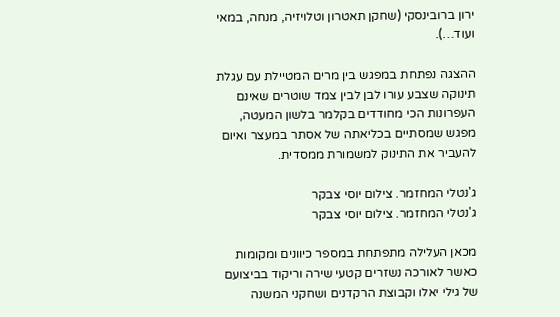ירון ברובינסקי (שחקן תאטרון וטלויזיה, מנחה, במאי ועוד…).

ההצגה נפתחת במפגש בין מרים המטיילת עם עגלת תינוקה שצבע עורו לבן לבין צמד שוטרים שאינם העפרונות הכי מחודדים בקלמר בלשון המעטה, מפגש שמסתיים בכליאתה של אסתר במעצר ואיום להעביר את התינוק למשמורת ממסדית.

ג'נטלי המחזמר. צילום יוסי צבקר
ג'נטלי המחזמר. צילום יוסי צבקר

מכאן העלילה מתפתחת במספר כיוונים ומקומות כאשר לאורכה נשזרים קטעי שירה וריקוד בביצועם של גילי יאלו וקבוצת הרקדנים ושחקני המשנה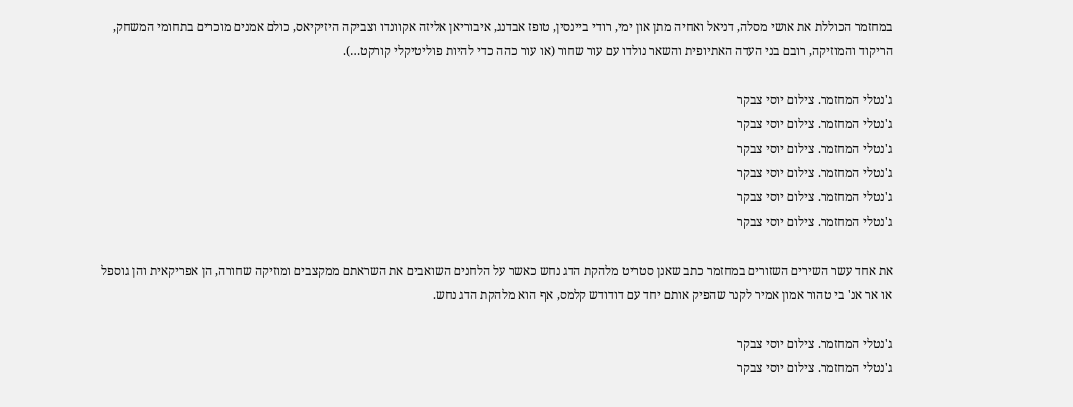במחזמר הכוללת את אושי מסלה, דניאל ואחיה מתן און ימי, רודי ביינסין, טופז אבדנג, איבוריאן אליזה אקוונדו וצביקה היזיקיאס, כולם אמנים מוכרים בתחומי המשחק, הריקוד והמוזיקה, רובם בני העדה האתיופית והשאר נולדו עם עור שחור (או עור כהה כדי להיות פוליטיקלי קורקט…).

ג'נטלי המחזמר. צילום יוסי צבקר
ג'נטלי המחזמר. צילום יוסי צבקר
ג'נטלי המחזמר. צילום יוסי צבקר
ג'נטלי המחזמר. צילום יוסי צבקר
ג'נטלי המחזמר. צילום יוסי צבקר
ג'נטלי המחזמר. צילום יוסי צבקר

את אחד עשר השירים השזורים במחזמר כתב שאנן סטריט מלהקת הדג נחש כאשר על הלחנים השואבים את השראתם ממקצבים ומוזיקה שחורה, הן אפריקאית והן גוספל או אר אנ' בי טהור אמון אמיר לקנר שהפיק אותם יחד עם דודודש קלמס, אף הוא מלהקת הדג נחש.

ג'נטלי המחזמר. צילום יוסי צבקר
ג'נטלי המחזמר. צילום יוסי צבקר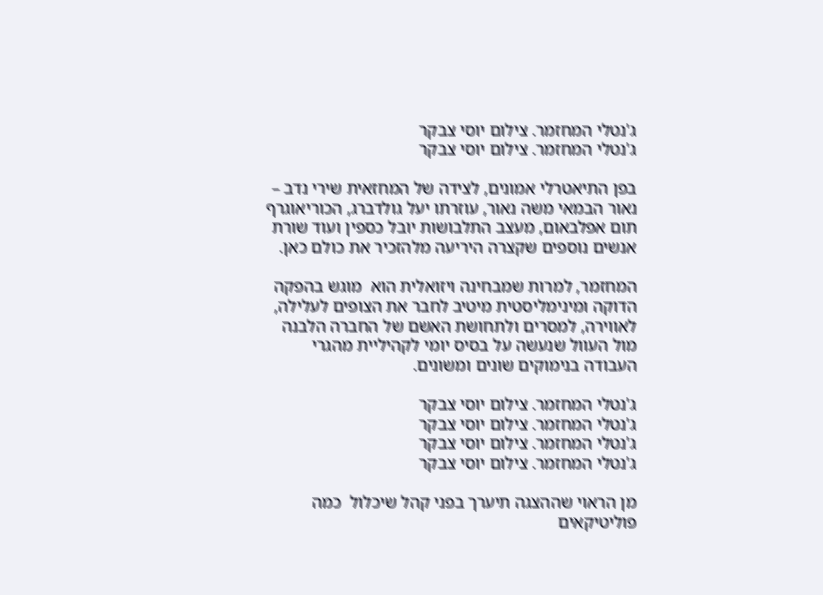ג'נטלי המחזמר. צילום יוסי צבקר
ג'נטלי המחזמר. צילום יוסי צבקר

בפן התיאטרלי אמונים, לצידה של המחזאית שירי נדב – נאור הבמאי משה נאור, עוזרתו יעל גולדברג, הכוריאוגרף תום אפלבאום, מעצב התלבושות יובל כספין ועוד שורת אנשים נוספים שקצרה היריעה מלהזכיר את כולם כאן.

המחזמר, למרות שמבחינה ויזואלית הוא  מוגש בהפקה הדוקה ומינימליסטית מיטיב לחבר את הצופים לעלילה, לאווירה, למסרים ולתחושת האשם של החברה הלבנה מול העוול שנעשה על בסיס יומי לקהיליית מהגרי העבודה בנימוקים שונים ומשונים.

ג'נטלי המחזמר. צילום יוסי צבקר
ג'נטלי המחזמר. צילום יוסי צבקר
ג'נטלי המחזמר. צילום יוסי צבקר
ג'נטלי המחזמר. צילום יוסי צבקר

מן הראוי שההצגה תיערך בפני קהל שיכלול  כמה פוליטיקאים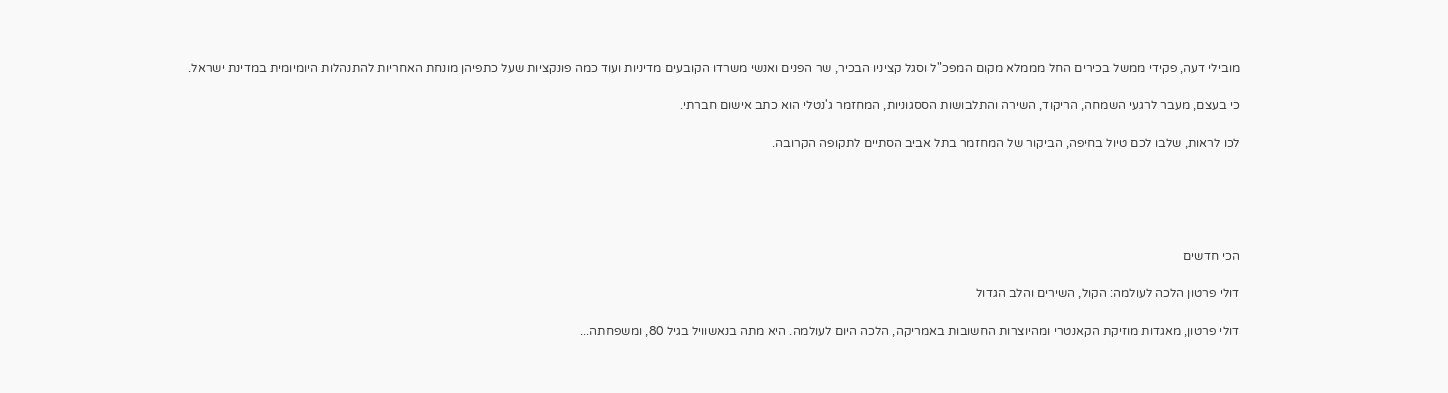מובילי דעה, פקידי ממשל בכירים החל מממלא מקום המפכ"ל וסגל קציניו הבכיר, שר הפנים ואנשי משרדו הקובעים מדיניות ועוד כמה פונקציות שעל כתפיהן מונחת האחריות להתנהלות היומיומית במדינת ישראל.

כי בעצם, מעבר לרגעי השמחה, הריקוד, השירה והתלבושות הססגוניות, המחזמר ג'נטלי הוא כתב אישום חברתי.

לכו לראות, שלבו לכם טיול בחיפה, הביקור של המחזמר בתל אביב הסתיים לתקופה הקרובה.





הכי חדשים

דולי פרטון הלכה לעולמה: הקול, השירים והלב הגדול

דולי פרטון, מאגדות מוזיקת הקאנטרי ומהיוצרות החשובות באמריקה, הלכה היום לעולמה. היא מתה בנאשוויל בגיל 80, ומשפחתה...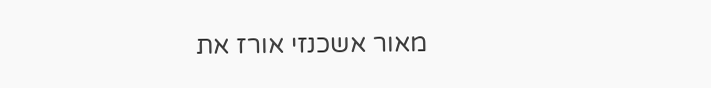מאור אשכנזי אורז את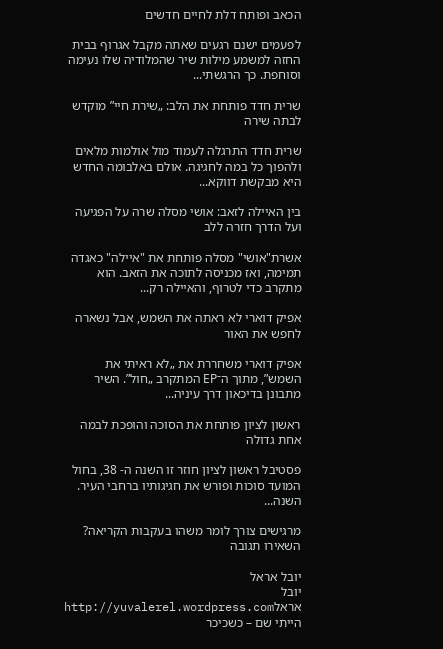הכאב ופותח דלת לחיים חדשים

לפעמים ישנם רגעים שאתה מקבל אגרוף בבית החזה למשמע מילות שיר שהמלודיה שלו נעימה וסוחפת. כך הרגשתי...

שרית חדד פותחת את הלב: „שירת חיי” מוקדש לבתה שירה

שרית חדד התרגלה לעמוד מול אולמות מלאים ולהפוך כל במה לחגיגה. אולם באלבומה החדש היא מבקשת דווקא...

בין האיילה לזאב: אושי מסלה שרה על הפגיעה ועל הדרך חזרה ללב

אשרת"אושי" מסלה פותחת את "איילה" כאגדה תמימה, ואז מכניסה לתוכה את הזאב. הוא מתקרב כדי לטרוף, והאיילה רק...

אפיק דוארי לא ראתה את השמש, אבל נשארה לחפש את האור

אפיק דוארי משחררת את „לא ראיתי את השמש”, מתוך ה־EP המתקרב „חול”. השיר מתבונן בדיכאון דרך עיניה...

ראשון לציון פותחת את הסוכה והופכת לבמה אחת גדולה

פסטיבל ראשון לציון חוזר זו השנה ה- 38, בחול המועד סוכות ופורש את חגיגותיו ברחבי העיר. השנה...

מרגישים צורך לומר משהו בעקבות הקריאה? השאירו תגובה

יובל אראל
יובל אראלhttp://yuvalerel.wordpress.com
הייתי שם – כשכיכר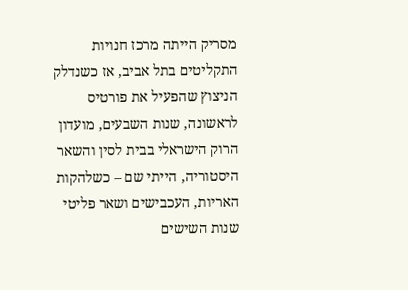מסריק הייתה מרכז חנויות התקליטים בתל אביב, אז כשנדלק הניצוץ שהפעיל את פורטיס לראשונה, שנות השבעים, מועדון הרוק הישראלי בבית לסין והשאר היסטוריה, הייתי שם – כשלהקות האריות, העכבישים ושאר פליטי שנות השישים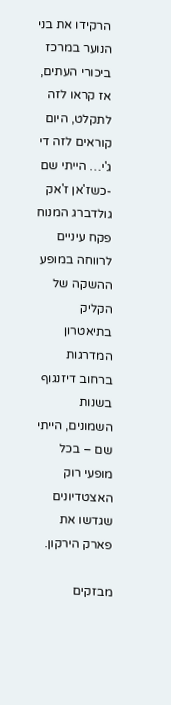הרקידו את בני הנוער במרכז ביכורי העתים, אז קראו לזה לתקלט, היום קוראים לזה די ג'י… הייתי שם -כשז'אן ז'אק גולדברג המנוח פקח עיניים לרווחה במופע ההשקה של הקליק בתיאטרון המדרגות ברחוב דיזנגוף בשנות השמונים, הייתי שם – בכל מופעי רוק האצטדיונים שגדשו את פארק הירקון.

מבזקים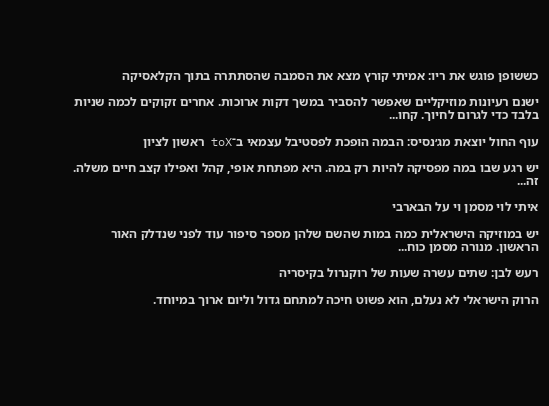כששופן פוגש את ריו: אמיתי קורץ מצא את הסמבה שהסתתרה בתוך הקלאסיקה

ישנם רעיונות מוזיקליים שאפשר להסביר במשך דקות ארוכות. אחרים זקוקים לכמה שניות בלבד כדי לגרום לחיוך. קחו...

עוף החול יוצאת מג׳נסיס: הבמה הופכת לפסטיבל עצמאי ב־toX ראשון לציון

יש רגע שבו במה מפסיקה להיות רק במה. היא מפתחת אופי, קהל ואפילו קצב חיים משלה. זה...

איתי לוי מסמן וי על הבארבי

יש במוזיקה הישראלית כמה במות שהשם שלהן מספר סיפור עוד לפני שנדלק האור הראשון. מנורה מסמן כוח...

רעש לבן: שתים עשרה שעות של רוקנרול בקיסריה

הרוק הישראלי לא נעלם, הוא פשוט חיכה למתחם גדול וליום ארוך במיוחד.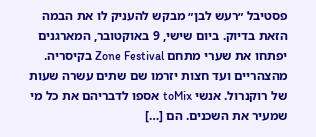פסטיבל ״רעש לבן״ מבקש להעניק לו את הבמה הזאת בדיוק. ביום שישי, 9 באוקטובר, המארגנים יפתחו את שערי מתחם Zone Festival בקיסריה. מהצהריים ועד חצות יזרמו שם שתים עשרה שעות של רוקנרול. אנשי toMix אספו לדבריהם את כל מי שמעיר את השכנים. הם […]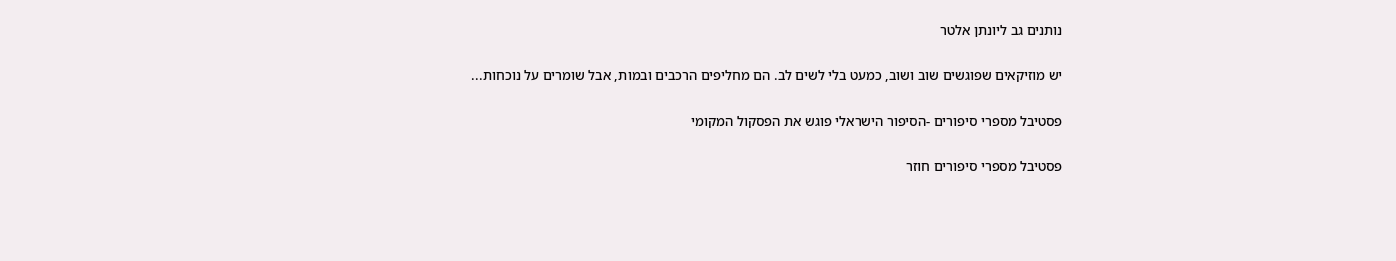נותנים גב ליונתן אלטר

יש מוזיקאים שפוגשים שוב ושוב, כמעט בלי לשים לב. הם מחליפים הרכבים ובמות, אבל שומרים על נוכחות...

פסטיבל מספרי סיפורים -הסיפור הישראלי פוגש את הפסקול המקומי

פסטיבל מספרי סיפורים חוזר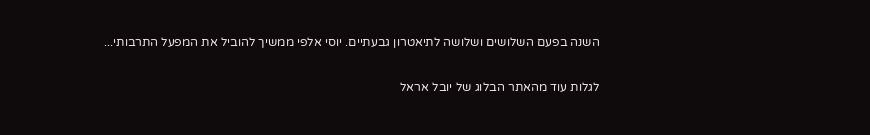השנה בפעם השלושים ושלושה לתיאטרון גבעתיים. יוסי אלפי ממשיך להוביל את המפעל התרבותי...

לגלות עוד מהאתר הבלוג של יובל אראל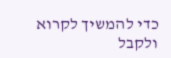כדי להמשיך לקרוא ולקבל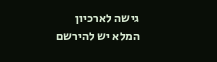גישה לארכיון המלא יש להירשם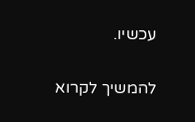עכשיו.

להמשיך לקרוא